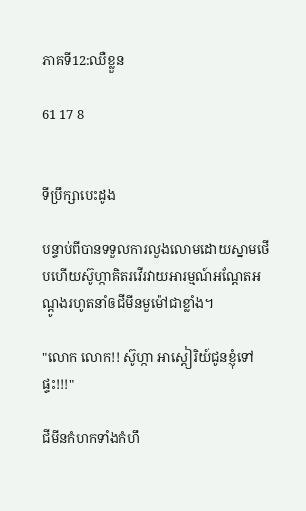ភាគទី12:ឈឺខ្លួន

61 17 8


ទីប្រឹក្សាបេះដូង

បន្ទាប់ពីបានទទួលការលួងលោមដោយស្នាមថើបហើយស៊ូហ្កាគិតរវើរវាយអារម្មណ៍អណ្ដែតអណ្ដូងរហូតនាំឲជីមីនមួម៉ៅជាខ្លាំង។

"លោក លោក!! ស៊ូហ្កា អាស្ដៀរិយ៍ជូនខ្ញុំទៅផ្ទះ!!!"

ជីមីនកំហកទាំងកំហឹ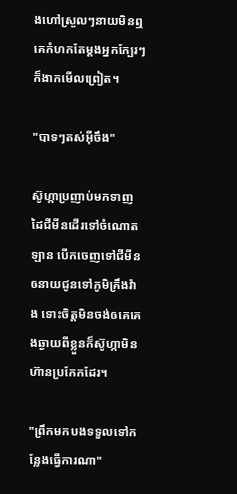ងហៅស្រួលៗនាយមិនឮគេកំហកតែម្ដងអ្នកក្បែរៗក៏ងាកមើលព្រៀត។

"បាទៗតស់អ៊ីចឹង"

ស៊ូហ្កាប្រញាប់មកទាញដៃជីមីនដើរទៅចំណោតឡាន បើកចេញទៅជីមីនឲនាយជូនទៅភូមិគ្រឹងវ៉ាង ទោះចិត្តមិនចង់ឲគេគេងឆ្ងាយពីខ្លួនក៏ស៊ូហ្កាមិនហ៊ានប្រកែកដែរ។

"ព្រឹកមកបងទទួលទៅកន្លែងធ្វើការណា"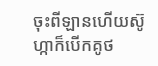ចុះពីឡានហើយស៊ូហ្កាក៏បើកគូថ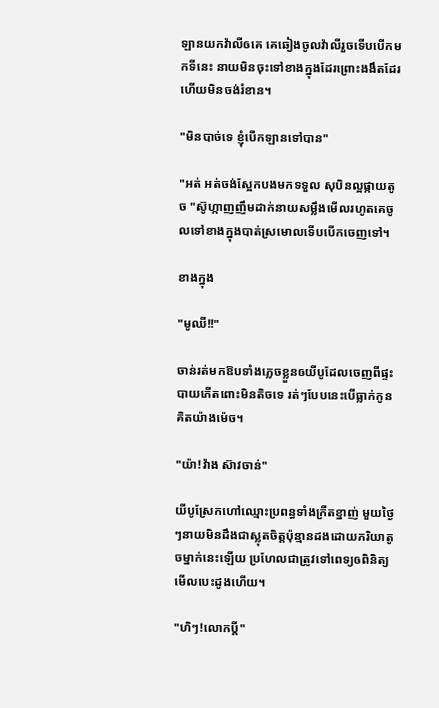ឡានយកវ៉ាលីឲគេ គេឆៀងចូលវ៉ាលីរួចទើបបើកមកទីនេះ នាយមិនចុះទៅខាងក្នុងដែរព្រោះងងឹតដែរហើយមិនចង់រំខាន។

"មិនបាច់ទេ ខ្ញុំបើកឡានទៅបាន"

"អត់ អត់ចង់ស្អែកបងមកទទួល សុបិនល្អផ្កាយតូច "ស៊ូហ្កាញញឹមដាក់នាយសម្លឹងមើលរហូតគេចូលទៅខាងក្នុងបាត់ស្រមោលទើបបើកចេញទៅ។

ខាងក្នុង

"មូឈី!!"

ចាន់រត់មកឱបទាំងភ្លេចខ្លួនឲយីបូដែលចេញពីផ្ទះបាយភើតពោះមិនតិចទេ រត់ៗបែបនេះបើធ្លាក់កូនគិតយ៉ាងម៉េច។

"យ៉ា!វ៉ាង ស៊ាវចាន់"

យីបូស្រែកហៅឈ្មោះប្រពន្ធទាំងក្រឺតខ្នាញ់ មួយថ្ងៃៗនាយមិនដឹងជាស្លុតចិត្តប៉ុន្មានដងដោយភរិយាតូចម្នាក់នេះឡើយ ប្រហែលជាត្រូវទៅពេទ្យឲពិនិត្យមើលបេះដូងហើយ។

"ហិៗ!លោកប្ដី"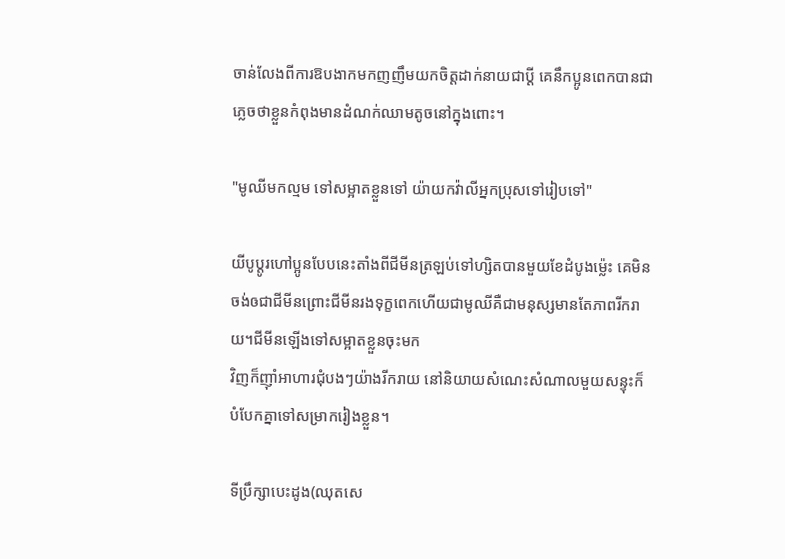ចាន់លែងពីការឱបងាកមកញញឹមយកចិត្តដាក់នាយជាប្ដី គេនឹកប្អូនពេកបានជាភ្លេចថាខ្លួនកំពុងមានដំណក់ឈាមតូចនៅក្នុងពោះ។

"មូឈីមកល្មម ទៅសម្អាតខ្លួនទៅ យ៉ាយកវ៉ាលីអ្នកប្រុសទៅរៀបទៅ"

យីបូប្ដូរហៅប្អូនបែបនេះតាំងពីជីមីនត្រឡប់ទៅហ្សិតបានមួយខែដំបូងម្ល៉េះ គេមិនចង់ឲជាជីមីនព្រោះជីមីនរងទុក្ខពេកហើយជាមូឈីគឺជាមនុស្សមានតែភាពរីករាយ។ជីមីនឡើងទៅសម្អាតខ្លួនចុះមក
វិញក៏ញុាំអាហារជុំបងៗយ៉ាងរីករាយ នៅនិយាយសំណេះសំណាលមួយសន្ទុះក៏បំបែកគ្នាទៅសម្រាករៀងខ្លួន។

ទីប្រឹក្សាបេះដូង(ឈុតសេ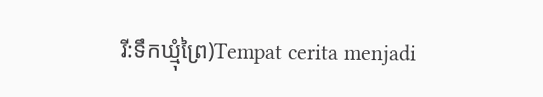រី:ទឹកឃ្មុំព្រៃ)Tempat cerita menjadi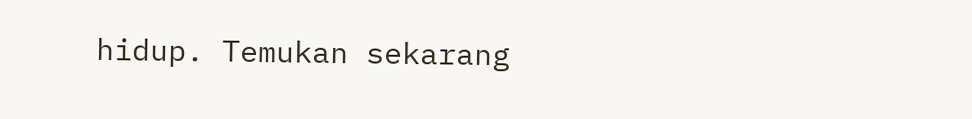hidup. Temukan sekarang